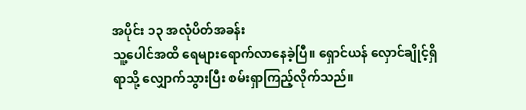အပိုင်း ၁၃ အလုံပိတ်အခန်း
သူ့ပေါင်အထိ ရေများရောက်လာနေခဲ့ပြီ။ ရှောင်ယန် လှောင်ချိုင့်ရှိရာသို့ လျှောက်သွားပြီး စမ်းရှာကြည့်လိုက်သည်။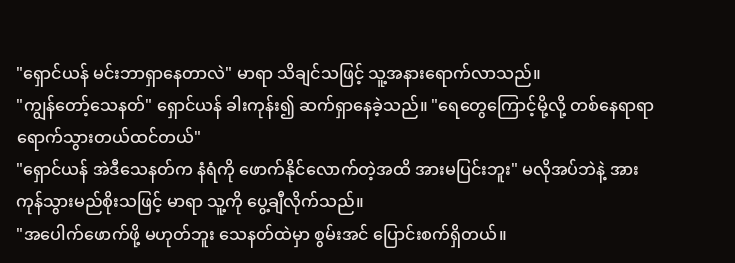"ရှောင်ယန် မင်းဘာရှာနေတာလဲ" မာရာ သိချင်သဖြင့် သူ့အနားရောက်လာသည်။
"ကျွန်တော့်သေနတ်" ရှောင်ယန် ခါးကုန်း၍ ဆက်ရှာနေခဲ့သည်။ "ရေတွေကြောင့်မို့လို့ တစ်နေရာရာ ရောက်သွားတယ်ထင်တယ်"
"ရှောင်ယန် အဲဒီသေနတ်က နံရံကို ဖောက်နိုင်လောက်တဲ့အထိ အားမပြင်းဘူး" မလိုအပ်ဘဲနဲ့ အားကုန်သွားမည်စိုးသဖြင့် မာရာ သူ့ကို ပွေ့ချီလိုက်သည်။
"အပေါက်ဖောက်ဖို့ မဟုတ်ဘူး သေနတ်ထဲမှာ စွမ်းအင် ပြောင်းစက်ရှိတယ်။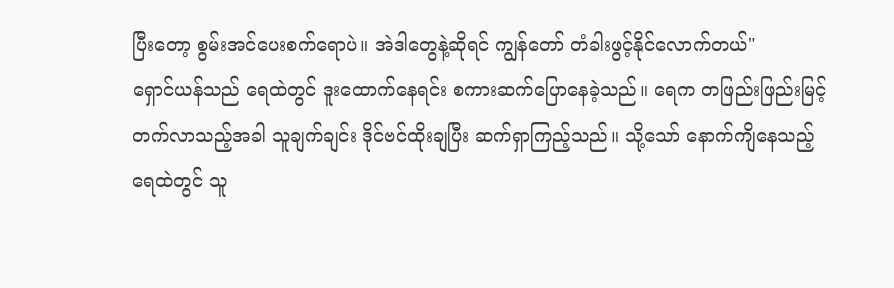ပြီးတော့ စွမ်းအင်ပေးစက်ရောပဲ။ အဲဒါတွေနဲ့ဆိုရင် ကျွန်တော် တံခါးဖွင့်နိုင်လောက်တယ်"
ရှောင်ယန်သည် ရေထဲတွင် ဒူးထောက်နေရင်း စကားဆက်ပြောနေခဲ့သည်။ ရေက တဖြည်းဖြည်းမြင့်တက်လာသည့်အခါ သူချက်ချင်း ဒိုင်ဗင်ထိုးချပြီး ဆက်ရှာကြည့်သည်။ သို့သော် နောက်ကျိနေသည့်ရေထဲတွင် သူ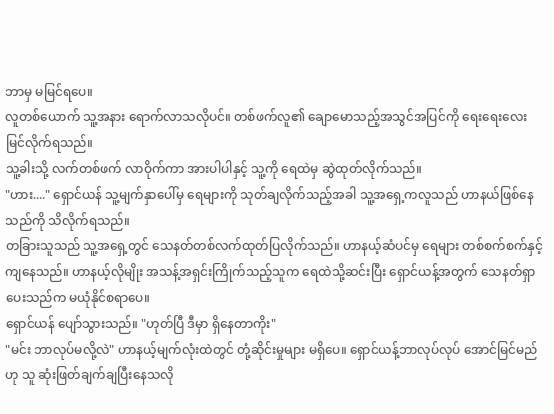ဘာမှ မမြင်ရပေ။
လူတစ်ယောက် သူ့အနား ရောက်လာသလိုပင်။ တစ်ဖက်လူ၏ ချောမောသည့်အသွင်အပြင်ကို ရေးရေးလေး မြင်လိုက်ရသည်။
သူ့ခါးသို့ လက်တစ်ဖက် လာဝိုက်ကာ အားပါပါနှင့် သူ့ကို ရေထဲမှ ဆွဲထုတ်လိုက်သည်။
"ဟား...." ရှောင်ယန် သူ့မျက်နှာပေါ်မှ ရေများကို သုတ်ချလိုက်သည့်အခါ သူ့အရှေ့ကလူသည် ဟာနယ်ဖြစ်နေသည်ကို သိလိုက်ရသည်။
တခြားသူသည် သူ့အရှေ့တွင် သေနတ်တစ်လက်ထုတ်ပြလိုက်သည်။ ဟာနယ့်ဆံပင်မှ ရေများ တစ်စက်စက်နှင့် ကျနေသည်။ ဟာနယ့်လိုမျိုး အသန့်အရှင်းကြိုက်သည့်သူက ရေထဲသို့ဆင်းပြီး ရှောင်ယန့်အတွက် သေနတ်ရှာပေးသည်က မယုံနိုင်စရာပေ။
ရှောင်ယန် ပျော်သွားသည်။ "ဟုတ်ပြီ ဒီမှာ ရှိနေတာကိုး"
"မင်း ဘာလုပ်မလို့လဲ" ဟာနယ့်မျက်လုံးထဲတွင် တုံ့ဆိုင်းမှုများ မရှိပေ။ ရှောင်ယန့်ဘာလုပ်လုပ် အောင်မြင်မည်ဟု သူ ဆုံးဖြတ်ချက်ချပြီးနေသလို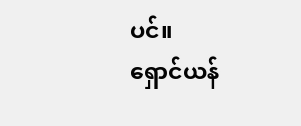ပင်။
ရှောင်ယန်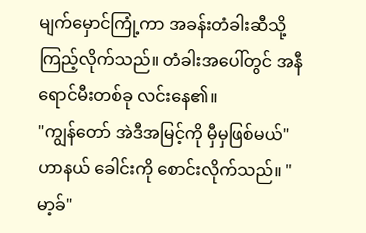မျက်မှောင်ကြုံ့ကာ အခန်းတံခါးဆီသို့ ကြည့်လိုက်သည်။ တံခါးအပေါ်တွင် အနီရောင်မီးတစ်ခု လင်းနေ၏။
"ကျွန်တော် အဲဒီအမြင့်ကို မှီမှဖြစ်မယ်"
ဟာနယ် ခေါင်းကို စောင်းလိုက်သည်။ "မာ့ခ်"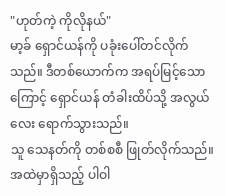"ဟုတ်ကဲ့ ကိုလိုနယ်"
မာ့ခ် ရှောင်ယန်ကို ပခုံးပေါ်တင်လိုက်သည်။ ဒီတစ်ယောက်က အရပ်မြင့်သောကြောင့် ရှောင်ယန် တံခါးထိပ်သို့ အလွယ်လေး ရောက်သွားသည်။
သူ သေနတ်ကို တစ်စစီ ဖြုတ်လိုက်သည်။ အထဲမှာရှိသည့် ပါဝါ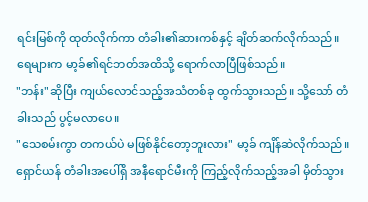ရင်းမြစ်ကို ထုတ်လိုက်ကာ တံခါး၏ဆားကစ်နှင့် ချိတ်ဆက်လိုက်သည်။
ရေများက မာ့ခ်၏ရင်ဘတ်အထိသို့ ရောက်လာပြီဖြစ်သည်။
"ဘန်း"ဆိုပြီး ကျယ်လောင်သည့်အသံတစ်ခု ထွက်သွားသည်။ သို့သော် တံခါးသည် ပွင့်မလာပေ။
"သေစမ်းကွာ တကယ်ပဲ မဖြစ်နိုင်တော့ဘူးလား" မာ့ခ် ကျိန်ဆဲလိုက်သည်။ ရှောင်ယန် တံခါးအပေါ်ရှိ အနီရောင်မီးကို ကြည့်လိုက်သည့်အခါ မှိတ်သွား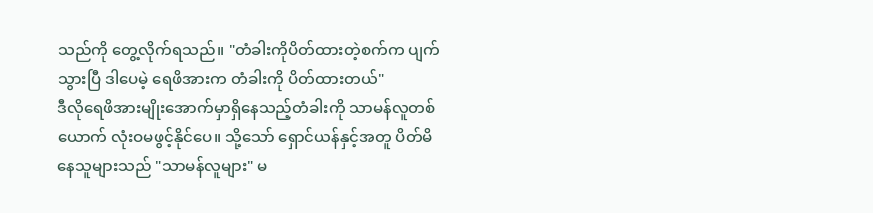သည်ကို တွေ့လိုက်ရသည်။ "တံခါးကိုပိတ်ထားတဲ့စက်က ပျက်သွားပြီ ဒါပေမဲ့ ရေဖိအားက တံခါးကို ပိတ်ထားတယ်"
ဒီလိုရေဖိအားမျိုးအောက်မှာရှိနေသည့်တံခါးကို သာမန်လူတစ်ယောက် လုံးဝမဖွင့်နိုင်ပေ။ သို့သော် ရှောင်ယန်နှင့်အတူ ပိတ်မိနေသူများသည် "သာမန်လူများ" မ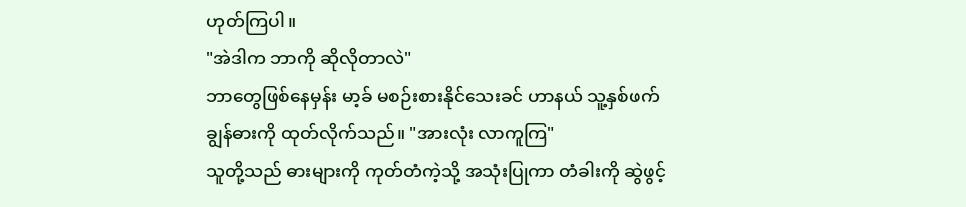ဟုတ်ကြပါ။
"အဲဒါက ဘာကို ဆိုလိုတာလဲ"
ဘာတွေဖြစ်နေမှန်း မာ့ခ် မစဉ်းစားနိုင်သေးခင် ဟာနယ် သူ့နှစ်ဖက်ချွန်ဓားကို ထုတ်လိုက်သည်။ "အားလုံး လာကူကြ"
သူတို့သည် ဓားများကို ကုတ်တံကဲ့သို့ အသုံးပြုကာ တံခါးကို ဆွဲဖွင့်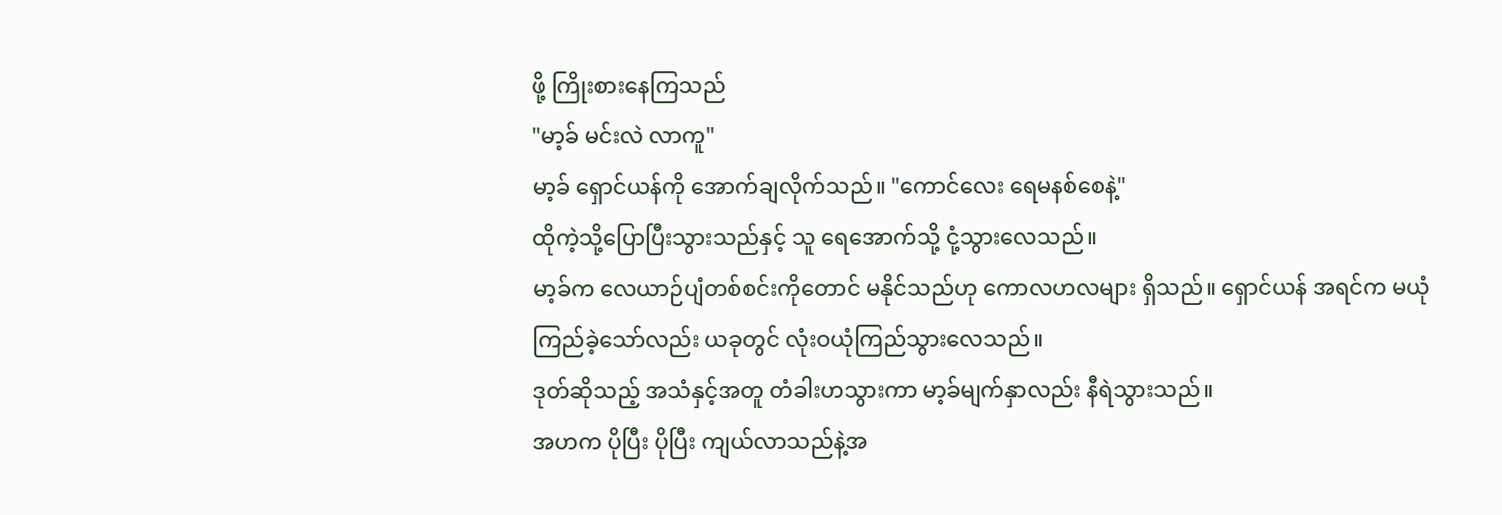ဖို့ ကြိုးစားနေကြသည်
"မာ့ခ် မင်းလဲ လာကူ"
မာ့ခ် ရှောင်ယန်ကို အောက်ချလိုက်သည်။ "ကောင်လေး ရေမနစ်စေနဲ့"
ထိုကဲ့သို့ပြောပြီးသွားသည်နှင့် သူ ရေအောက်သို့ ငုံ့သွားလေသည်။
မာ့ခ်က လေယာဉ်ပျံတစ်စင်းကိုတောင် မနိုင်သည်ဟု ကောလဟလများ ရှိသည်။ ရှောင်ယန် အရင်က မယုံကြည်ခဲ့သော်လည်း ယခုတွင် လုံးဝယုံကြည်သွားလေသည်။
ဒုတ်ဆိုသည့် အသံနှင့်အတူ တံခါးဟသွားကာ မာ့ခ်မျက်နှာလည်း နီရဲသွားသည်။
အဟက ပိုပြီး ပိုပြီး ကျယ်လာသည်နဲ့အ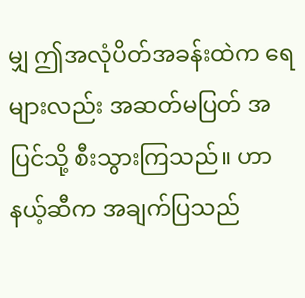မျှ ဤအလုံပိတ်အခန်းထဲက ရေများလည်း အဆတ်မပြတ် အပြင်သို့ စီးသွားကြသည်။ ဟာနယ့်ဆီက အချက်ပြသည်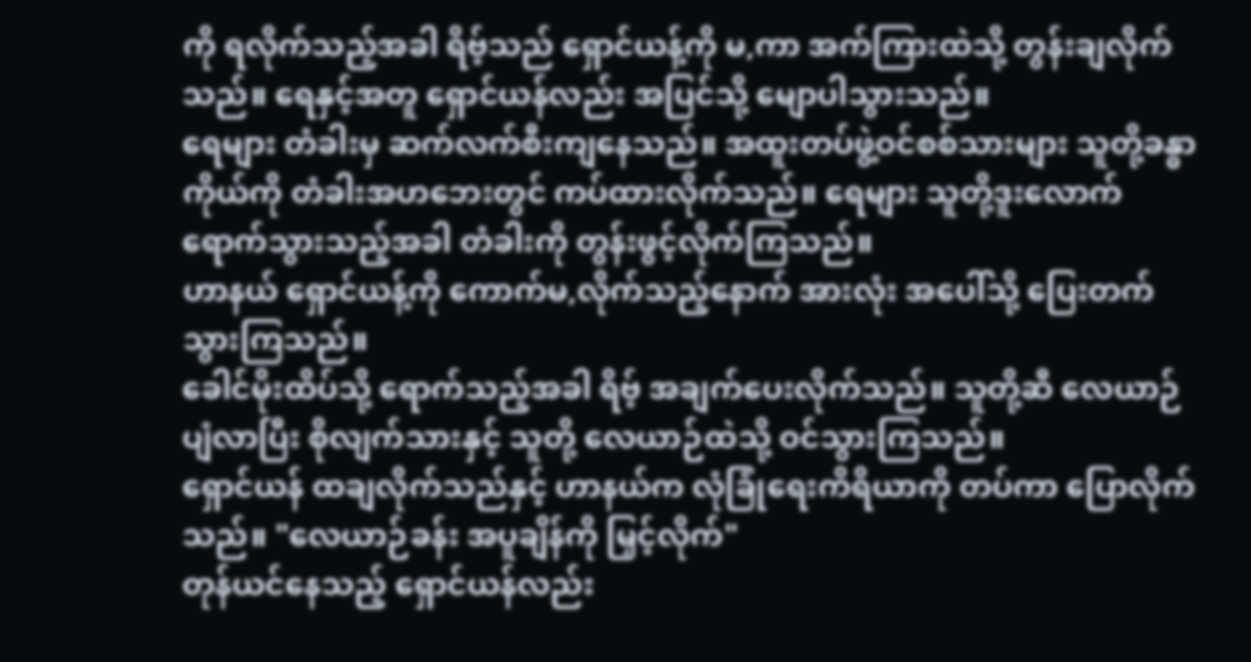ကို ရလိုက်သည့်အခါ ရိဗ့်သည် ရှောင်ယန့်ကို မ,ကာ အက်ကြားထဲသို့ တွန်းချလိုက်သည်။ ရေနှင့်အတူ ရှောင်ယန်လည်း အပြင်သို့ မျောပါသွားသည်။
ရေများ တံခါးမှ ဆက်လက်စီးကျနေသည်။ အထူးတပ်ဖွဲ့ဝင်စစ်သားများ သူတို့ခန္ဓာကိုယ်ကို တံခါးအဟဘေးတွင် ကပ်ထားလိုက်သည်။ ရေများ သူတို့ဒူးလောက် ရောက်သွားသည့်အခါ တံခါးကို တွန်းဖွင့်လိုက်ကြသည်။
ဟာနယ် ရှောင်ယန့်ကို ကောက်မ,လိုက်သည့်နောက် အားလုံး အပေါ်သို့ ပြေးတက်သွားကြသည်။
ခေါင်မိုးထိပ်သို့ ရောက်သည့်အခါ ရိဗ့် အချက်ပေးလိုက်သည်။ သူတို့ဆီ လေယာဉ် ပျံလာပြီး စိုလျက်သားနှင့် သူတို့ လေယာဉ်ထဲသို့ ဝင်သွားကြသည်။
ရှောင်ယန် ထချလိုက်သည်နှင့် ဟာနယ်က လုံခြုံရေးကိရိယာကို တပ်ကာ ပြောလိုက်သည်။ "လေယာဉ်ခန်း အပူချိန်ကို မြှင့်လိုက်"
တုန်ယင်နေသည့် ရှောင်ယန်လည်း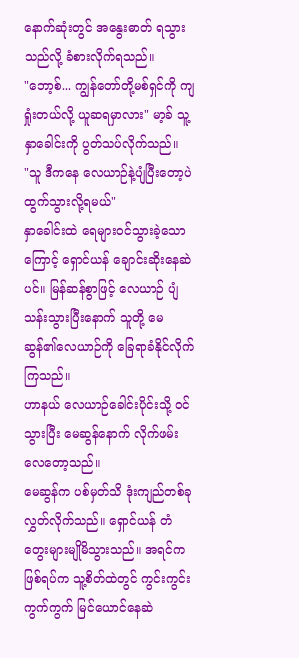နောက်ဆုံးတွင် အနွေးဓာတ် ရသွားသည်လို့ ခံစားလိုက်ရသည်။
"ဘော့စ်... ကျွန်တော်တို့မစ်ရှင်ကို ကျရှုံးတယ်လို့ ယူဆရမှာလား" မာ့ခ် သူ့နှာခေါင်းကို ပွတ်သပ်လိုက်သည်။
"သူ ဒီကနေ လေယာဉ်နဲ့ပျံပြီးတော့ပဲ ထွက်သွားလို့ရမယ်"
နှာခေါင်းထဲ ရေများဝင်သွားခဲ့သောကြောင့် ရှောင်ယန် ချောင်းဆိုးနေဆဲပင်။ မြန်ဆန်စွာဖြင့် လေယာဉ် ပျံသန်းသွားပြီးနောက် သူတို့ မေဆွန်၏လေယာဉ်ကို ခြေရာခံနိုင်လိုက်ကြသည်။
ဟာနယ် လေယာဉ်ခေါင်းပိုင်းသို့ ဝင်သွားပြီး မေဆွန်နောက် လိုက်ဖမ်းလေတော့သည်။
မေဆွန်က ပစ်မှတ်သိ ဒုံးကျည်တစ်ခု လွှတ်လိုက်သည်။ ရှောင်ယန် တံတွေးများမျိုမိသွားသည်။ အရင်ကဖြစ်ရပ်က သူ့စိတ်ထဲတွင် ကွင်းကွင်းကွက်ကွက် မြင်ယောင်နေဆဲ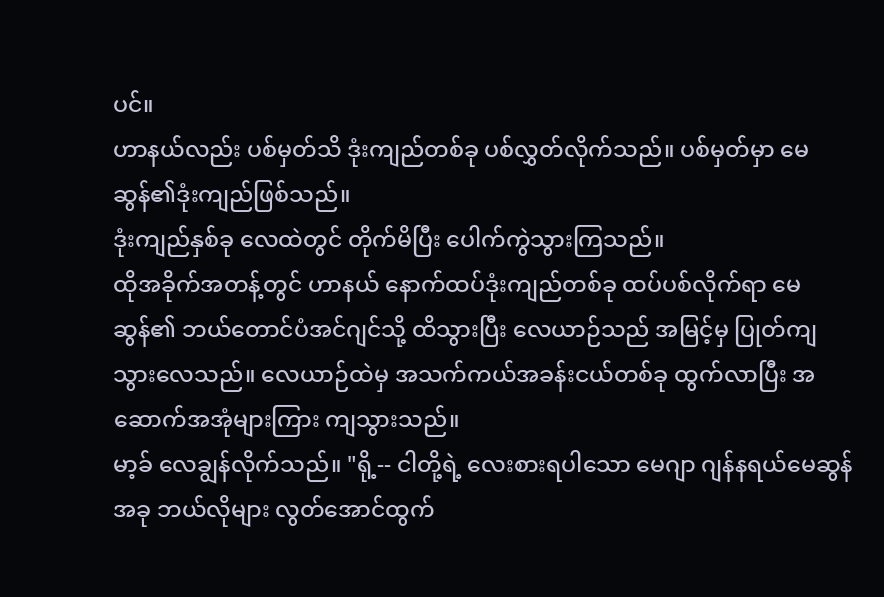ပင်။
ဟာနယ်လည်း ပစ်မှတ်သိ ဒုံးကျည်တစ်ခု ပစ်လွှတ်လိုက်သည်။ ပစ်မှတ်မှာ မေဆွန်၏ဒုံးကျည်ဖြစ်သည်။
ဒုံးကျည်နှစ်ခု လေထဲတွင် တိုက်မိပြီး ပေါက်ကွဲသွားကြသည်။
ထိုအခိုက်အတန့်တွင် ဟာနယ် နောက်ထပ်ဒုံးကျည်တစ်ခု ထပ်ပစ်လိုက်ရာ မေဆွန်၏ ဘယ်တောင်ပံအင်ဂျင်သို့ ထိသွားပြီး လေယာဉ်သည် အမြင့်မှ ပြုတ်ကျသွားလေသည်။ လေယာဉ်ထဲမှ အသက်ကယ်အခန်းငယ်တစ်ခု ထွက်လာပြီး အဆောက်အအုံများကြား ကျသွားသည်။
မာ့ခ် လေချွန်လိုက်သည်။ "ရို့-- ငါတို့ရဲ့ လေးစားရပါသော မေဂျာ ဂျန်နရယ်မေဆွန် အခု ဘယ်လိုများ လွတ်အောင်ထွက်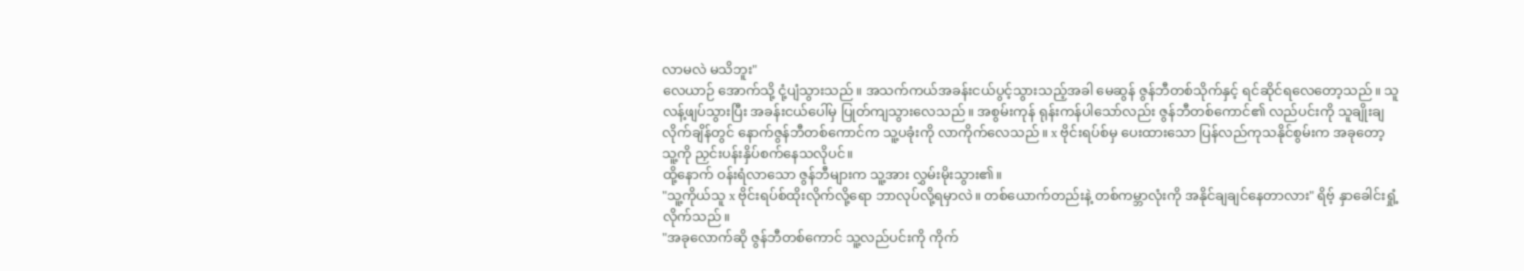လာမလဲ မသိဘူး"
လေယာဉ် အောက်သို့ ငုံ့ပျံသွားသည်။ အသက်ကယ်အခန်းငယ်ပွင့်သွားသည့်အခါ မေဆွန် ဇွန်ဘီတစ်သိုက်နှင့် ရင်ဆိုင်ရလေတော့သည်။ သူ လန့်ဖျပ်သွားပြီး အခန်းငယ်ပေါ်မှ ပြုတ်ကျသွားလေသည်။ အစွမ်းကုန် ရုန်းကန်ပါသော်လည်း ဇွန်ဘီတစ်ကောင်၏ လည်ပင်းကို သူချိုးချလိုက်ချိန်တွင် နောက်ဇွန်ဘီတစ်ကောင်က သူ့ပခုံးကို လာကိုက်လေသည်။ x ဗိုင်းရပ်စ်မှ ပေးထားသော ပြန်လည်ကုသနိုင်စွမ်းက အခုတော့ သူ့ကို ညှင်းပန်းနှိပ်စက်နေသလိုပင်။
ထို့နောက် ဝန်းရံလာသော ဇွန်ဘီများက သူ့အား လွှမ်းမိုးသွား၏။
"သူ့ကိုယ်သူ x ဗိုင်းရပ်စ်ထိုးလိုက်လို့ရော ဘာလုပ်လို့ရမှာလဲ။ တစ်ယောက်တည်းနဲ့ တစ်ကမ္ဘာလုံးကို အနိုင်ချချင်နေတာလား" ရိဗ့် နှာခေါင်းရှုံ့လိုက်သည်။
"အခုလောက်ဆို ဇွန်ဘီတစ်ကောင် သူ့လည်ပင်းကို ကိုက်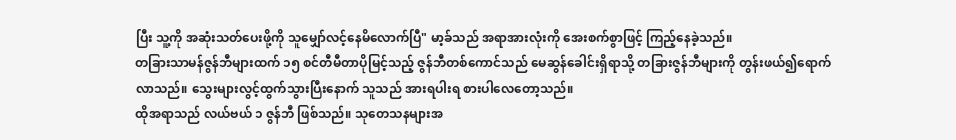ပြီး သူ့ကို အဆုံးသတ်ပေးဖို့ကို သူမျှော်လင့်နေမိလောက်ပြီ" မာ့ခ်သည် အရာအားလုံးကို အေးစက်စွာဖြင့် ကြည့်နေခဲ့သည်။
တခြားသာမန်ဇွန်ဘီများထက် ၁၅ စင်တီမီတာပိုမြင့်သည့် ဇွန်ဘီတစ်ကောင်သည် မေဆွန်ခေါင်းရှိရာသို့ တခြားဇွန်ဘီများကို တွန်းဖယ်၍ရောက်လာသည်။ သွေးများလွင့်ထွက်သွားပြီးနောက် သူသည် အားရပါးရ စားပါလေတော့သည်။
ထိုအရာသည် လယ်ဗယ် ၁ ဇွန်ဘီ ဖြစ်သည်။ သုတေသနများအ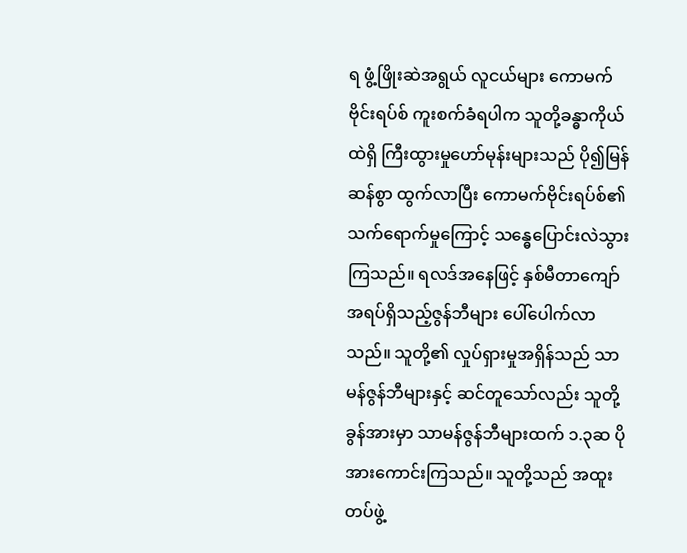ရ ဖွံ့ဖြိုးဆဲအရွယ် လူငယ်များ ကောမက်ဗိုင်းရပ်စ် ကူးစက်ခံရပါက သူတို့ခန္ဓာကိုယ်ထဲရှိ ကြီးထွားမှုဟော်မုန်းများသည် ပို၍မြန်ဆန်စွာ ထွက်လာပြီး ကောမက်ဗိုင်းရပ်စ်၏ သက်ရောက်မှုကြောင့် သန္ဓေပြောင်းလဲသွားကြသည်။ ရလဒ်အနေဖြင့် နှစ်မီတာကျော် အရပ်ရှိသည့်ဇွန်ဘီများ ပေါ်ပေါက်လာသည်။ သူတို့၏ လှုပ်ရှားမှုအရှိန်သည် သာမန်ဇွန်ဘီများနှင့် ဆင်တူသော်လည်း သူတို့ခွန်အားမှာ သာမန်ဇွန်ဘီများထက် ၁.၃ဆ ပိုအားကောင်းကြသည်။ သူတို့သည် အထူးတပ်ဖွဲ့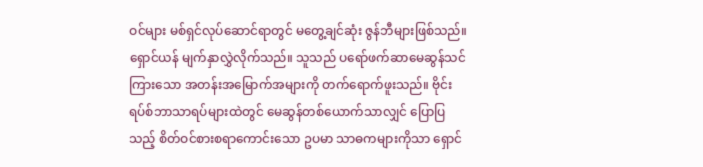ဝင်များ မစ်ရှင်လုပ်ဆောင်ရာတွင် မတွေ့ချင်ဆုံး ဇွန်ဘီများဖြစ်သည်။
ရှောင်ယန် မျက်နှာလွှဲလိုက်သည်။ သူသည် ပရော်ဖက်ဆာမေဆွန်သင်ကြားသော အတန်းအမြောက်အများကို တက်ရောက်ဖူးသည်။ ဗိုင်းရပ်စ်ဘာသာရပ်များထဲတွင် မေဆွန်တစ်ယောက်သာလျှင် ပြောပြသည့် စိတ်ဝင်စားစရာကောင်းသော ဥပမာ သာဓကများကိုသာ ရှောင်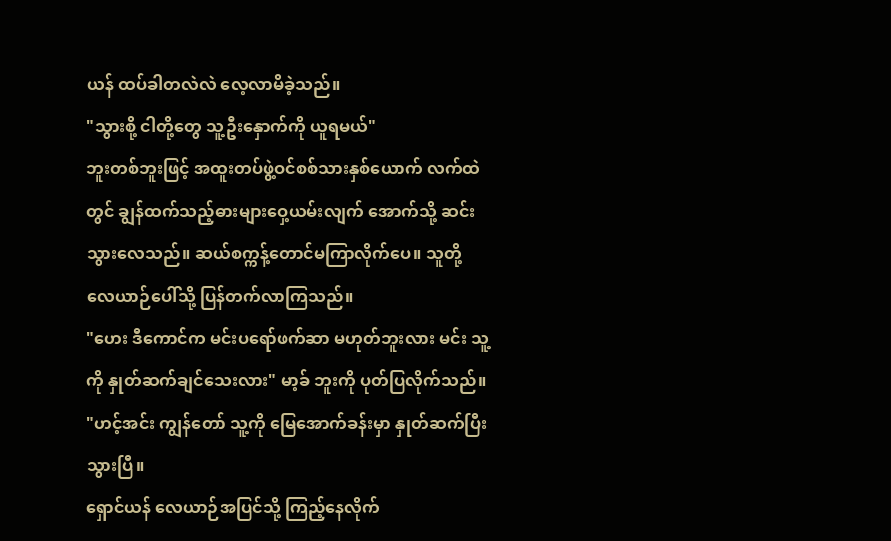ယန် ထပ်ခါတလဲလဲ လေ့လာမိခဲ့သည်။
"သွားစို့ ငါတို့တွေ သူ့ဦးနှောက်ကို ယူရမယ်"
ဘူးတစ်ဘူးဖြင့် အထူးတပ်ဖွဲ့ဝင်စစ်သားနှစ်ယောက် လက်ထဲတွင် ချွန်ထက်သည့်ဓားများဝှေ့ယမ်းလျက် အောက်သို့ ဆင်းသွားလေသည်။ ဆယ်စက္ကန့်တောင်မကြာလိုက်ပေ။ သူတို့ လေယာဉ်ပေါ်သို့ ပြန်တက်လာကြသည်။
"ဟေး ဒီကောင်က မင်းပရော်ဖက်ဆာ မဟုတ်ဘူးလား မင်း သူ့ကို နှုတ်ဆက်ချင်သေးလား" မာ့ခ် ဘူးကို ပုတ်ပြလိုက်သည်။
"ဟင့်အင်း ကျွန်တော် သူ့ကို မြေအောက်ခန်းမှာ နှုတ်ဆက်ပြီးသွားပြီ။
ရှောင်ယန် လေယာဉ်အပြင်သို့ ကြည့်နေလိုက်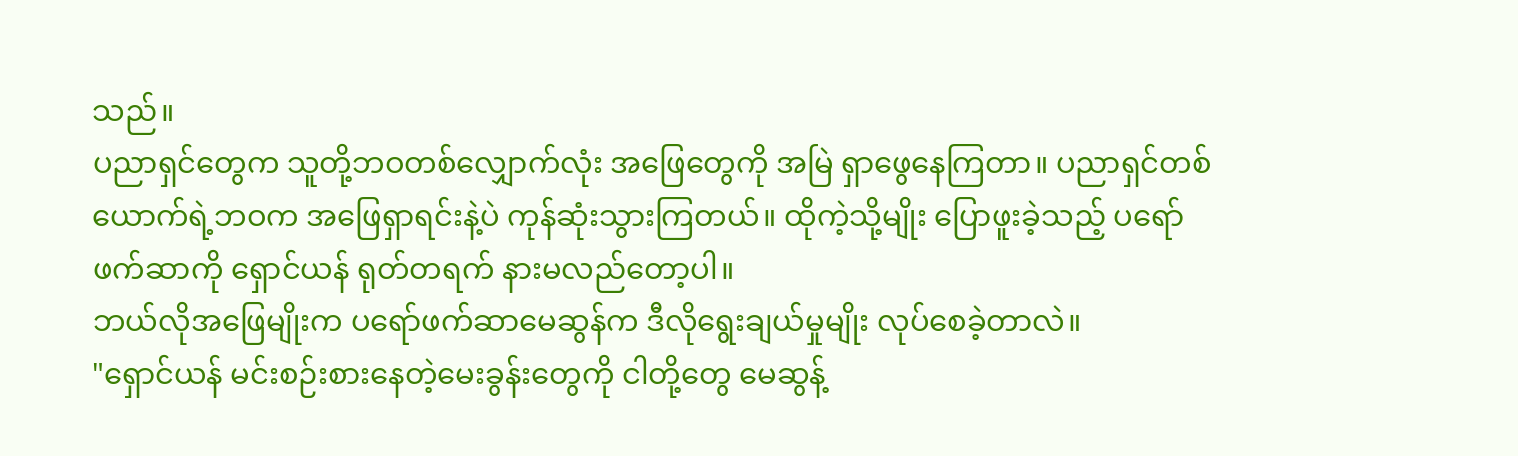သည်။
ပညာရှင်တွေက သူတို့ဘဝတစ်လျှောက်လုံး အဖြေတွေကို အမြဲ ရှာဖွေနေကြတာ။ ပညာရှင်တစ်ယောက်ရဲ့ဘဝက အဖြေရှာရင်းနဲ့ပဲ ကုန်ဆုံးသွားကြတယ်။ ထိုကဲ့သို့မျိုး ပြောဖူးခဲ့သည့် ပရော်ဖက်ဆာကို ရှောင်ယန် ရုတ်တရက် နားမလည်တော့ပါ။
ဘယ်လိုအဖြေမျိုးက ပရော်ဖက်ဆာမေဆွန်က ဒီလိုရွေးချယ်မှုမျိုး လုပ်စေခဲ့တာလဲ။
"ရှောင်ယန် မင်းစဉ်းစားနေတဲ့မေးခွန်းတွေကို ငါတို့တွေ မေဆွန့်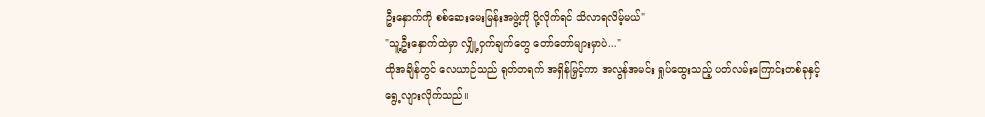ဦးနှောက်ကို စစ်ဆေးမေးမြန်းအဖွဲ့ကို ပို့လိုက်ရင် သိလာရလိမ့်မယ်"
"သူ့ဦးနှောက်ထဲမှာ လျှို့ဝှက်ချက်တွေ တော်တော်များမှာပဲ..."
ထိုအချိန်တွင် လေယာဉ်သည် ရုတ်တရက် အရှိန်မြှင့်ကာ အလွန်အမင်း ရှုပ်ထွေးသည့် ပတ်လမ်းကြောင်းတစ်ခုနှင့် ရွေ့လျားလိုက်သည်။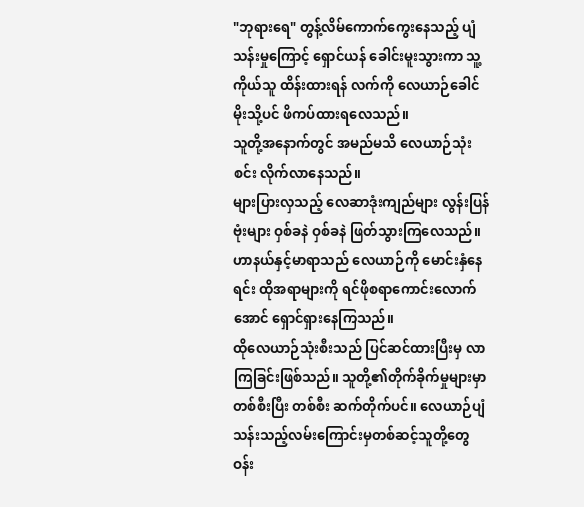"ဘုရားရေ" တွန့်လိမ်ကောက်ကွေးနေသည့် ပျံသန်းမှုကြောင့် ရှောင်ယန် ခေါင်းမူးသွားကာ သူ့ကိုယ်သူ ထိန်းထားရန် လက်ကို လေယာဉ်ခေါင်မိုးသို့ပင် ဖိကပ်ထားရလေသည်။
သူတို့အနောက်တွင် အမည်မသိ လေယာဉ်သုံးစင်း လိုက်လာနေသည်။
များပြားလှသည့် လေဆာဒုံးကျည်များ လွန်းပြန်ဗုံးများ ဝှစ်ခနဲ ဝှစ်ခနဲ ဖြတ်သွားကြလေသည်။ ဟာနယ်နှင့်မာရာသည် လေယာဉ်ကို မောင်းနှံနေရင်း ထိုအရာများကို ရင်ဖိုစရာကောင်းလောက်အောင် ရှောင်ရှားနေကြသည်။
ထိုလေယာဉ်သုံးစီးသည် ပြင်ဆင်ထားပြီးမှ လာကြခြင်းဖြစ်သည်။ သူတို့၏တိုက်ခိုက်မှုများမှာ တစ်စီးပြီး တစ်စီး ဆက်တိုက်ပင်။ လေယာဉ်ပျံသန်းသည့်လမ်းကြောင်းမှတစ်ဆင့်သူတို့တွေ ဝန်း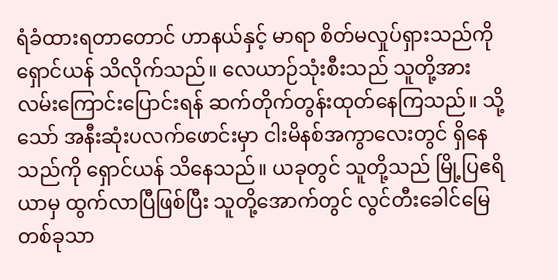ရံခံထားရတာတောင် ဟာနယ်နှင့် မာရာ စိတ်မလှုပ်ရှားသည်ကို ရှောင်ယန် သိလိုက်သည်။ လေယာဉ်သုံးစီးသည် သူတို့အား လမ်းကြောင်းပြောင်းရန် ဆက်တိုက်တွန်းထုတ်နေကြသည်။ သို့သော် အနီးဆုံးပလက်ဖောင်းမှာ ငါးမိနစ်အကွာလေးတွင် ရှိနေသည်ကို ရှောင်ယန် သိနေသည်။ ယခုတွင် သူတို့သည် မြို့ပြဧရိယာမှ ထွက်လာပြီဖြစ်ပြီး သူတို့အောက်တွင် လွင်တီးခေါင်မြေတစ်ခုသာ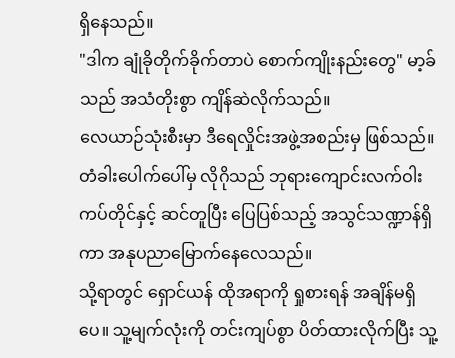ရှိနေသည်။
"ဒါက ချုံခိုတိုက်ခိုက်တာပဲ စောက်ကျိုးနည်းတွေ" မာ့ခ်သည် အသံတိုးစွာ ကျိန်ဆဲလိုက်သည်။
လေယာဉ်သုံးစီးမှာ ဒီရေလှိုင်းအဖွဲ့အစည်းမှ ဖြစ်သည်။ တံခါးပေါက်ပေါ်မှ လိုဂိုသည် ဘုရားကျောင်းလက်ဝါးကပ်တိုင်နှင့် ဆင်တူပြီး ပြေပြစ်သည့် အသွင်သဏ္ဍာန်ရှိကာ အနုပညာမြောက်နေလေသည်။
သို့ရာတွင် ရှောင်ယန် ထိုအရာကို ရှုစားရန် အချိန်မရှိပေ။ သူ့မျက်လုံးကို တင်းကျပ်စွာ ပိတ်ထားလိုက်ပြီး သူ့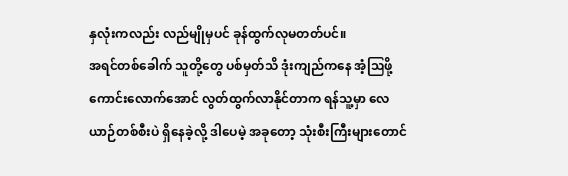နှလုံးကလည်း လည်မျိုမှပင် ခုန်ထွက်လုမတတ်ပင်။
အရင်တစ်ခေါက် သူတို့တွေ ပစ်မှတ်သိ ဒုံးကျည်ကနေ အံ့ဩဖို့ကောင်းလောက်အောင် လွတ်ထွက်လာနိုင်တာက ရန်သူ့မှာ လေယာဉ်တစ်စီးပဲ ရှိနေခဲ့လို့ ဒါပေမဲ့ အခုတော့ သုံးစီးကြီးများတောင်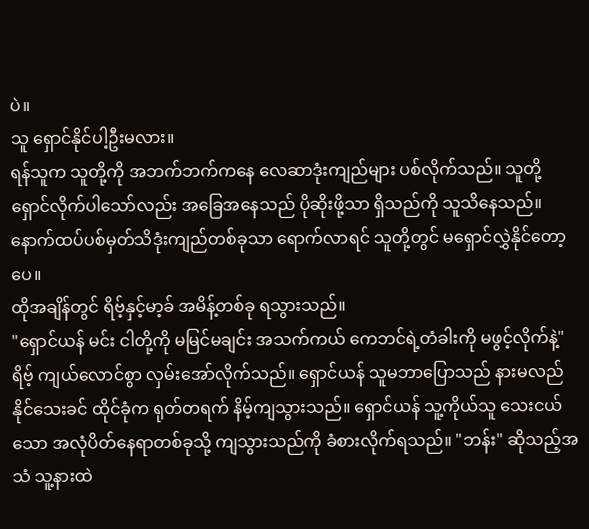ပဲ။
သူ ရှောင်နိုင်ပါ့ဦးမလား။
ရန်သူက သူတို့ကို အဘက်ဘက်ကနေ လေဆာဒုံးကျည်များ ပစ်လိုက်သည်။ သူတို့ ရှောင်လိုက်ပါသော်လည်း အခြေအနေသည် ပိုဆိုးဖို့သာ ရှိသည်ကို သူသိနေသည်။ နောက်ထပ်ပစ်မှတ်သိဒုံးကျည်တစ်ခုသာ ရောက်လာရင် သူတို့တွင် မရှောင်လွှဲနိုင်တော့ပေ။
ထိုအချိန်တွင် ရိဗ့်နှင့်မာ့ခ် အမိန့်တစ်ခု ရသွားသည်။
"ရှောင်ယန် မင်း ငါတို့ကို မမြင်မချင်း အသက်ကယ် ကေဘင်ရဲ့တံခါးကို မဖွင့်လိုက်နဲ့"
ရိဗ့် ကျယ်လောင်စွာ လှမ်းအော်လိုက်သည်။ ရှောင်ယန် သူမဘာပြောသည် နားမလည်နိုင်သေးခင် ထိုင်ခုံက ရုတ်တရက် နိမ့်ကျသွားသည်။ ရှောင်ယန် သူ့ကိုယ်သူ သေးငယ်သော အလုံပိတ်နေရာတစ်ခုသို့ ကျသွားသည်ကို ခံစားလိုက်ရသည်။ "ဘန်း" ဆိုသည့်အသံ သူ့နားထဲ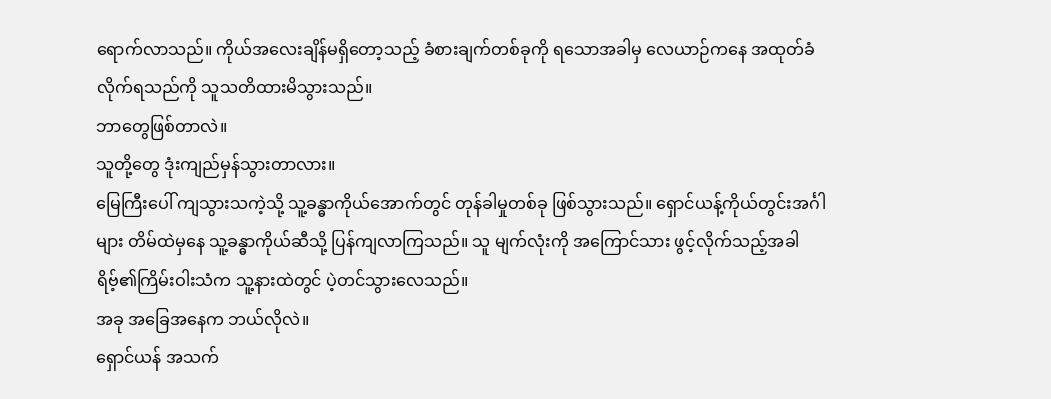ရောက်လာသည်။ ကိုယ်အလေးချိန်မရှိတော့သည့် ခံစားချက်တစ်ခုကို ရသောအခါမှ လေယာဉ်ကနေ အထုတ်ခံလိုက်ရသည်ကို သူသတိထားမိသွားသည်။
ဘာတွေဖြစ်တာလဲ။
သူတို့တွေ ဒုံးကျည်မှန်သွားတာလား။
မြေကြီးပေါ် ကျသွားသကဲ့သို့ သူ့ခန္ဓာကိုယ်အောက်တွင် တုန်ခါမှုတစ်ခု ဖြစ်သွားသည်။ ရှောင်ယန့်ကိုယ်တွင်းအင်္ဂါများ တိမ်ထဲမှနေ သူ့ခန္ဓာကိုယ်ဆီသို့ ပြန်ကျလာကြသည်။ သူ မျက်လုံးကို အကြောင်သား ဖွင့်လိုက်သည့်အခါ ရိဗ့်၏ကြိမ်းဝါးသံက သူ့နားထဲတွင် ပဲ့တင်သွားလေသည်။
အခု အခြေအနေက ဘယ်လိုလဲ။
ရှောင်ယန် အသက်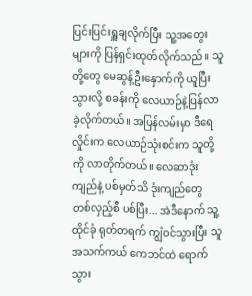ပြင်းပြင်းရှူချလိုက်ပြီး သူ့အတွေးများကို ပြန်ရှင်းထုတ်လိုက်သည်။ သူတို့တွေ မေဆွန့်ဦးနှောက်ကို ယူပြီးသွားလို့ စခန်းကို လေယာဉ်နဲ့ပြန်လာခဲ့လိုက်တယ်။ အပြန်လမ်းမှာ ဒီရေလှိုင်းက လေယာဉ်သုံးစင်းက သူတို့ကို လာတိုက်တယ်။ လေဆာဒုံးကျည်နဲ့ ပစ်မှတ်သိ ဒုံးကျည်တွေ တစ်လှည့်စီ ပစ်ပြီး... အဲဒီနောက် သူ့ထိုင်ခုံ ရုတ်တရက် ကျွံဝင်သွားပြီး သူ အသက်ကယ် ကေဘင်ထဲ ရောက်သွား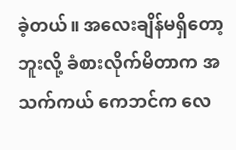ခဲ့တယ်။ အလေးချိန်မရှိတော့ဘူးလို့ ခံစားလိုက်မိတာက အသက်ကယ် ကေဘင်က လေ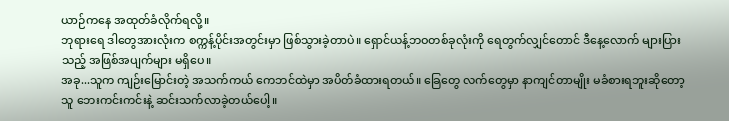ယာဉ်ကနေ အထုတ်ခံလိုက်ရလို့။
ဘုရားရေ ဒါတွေအားလုံးက စက္ကန့်ပိုင်းအတွင်းမှာ ဖြစ်သွားခဲ့တာပဲ။ ရှောင်ယန့်ဘဝတစ်ခုလုံးကို ရေတွက်လျှင်တောင် ဒီနေ့လောက် များပြားသည့် အဖြစ်အပျက်များ မရှိပေ။
အခု...သူက ကျဉ်းမြောင်းတဲ့ အသက်ကယ် ကေဘင်ထဲမှာ အပိတ်ခံထားရတယ်။ ခြေတွေ လက်တွေမှာ နာကျင်တာမျိုး မခံစားရဘူးဆိုတော့ သူ ဘေးကင်းကင်းနဲ့ ဆင်းသက်လာခဲ့တယ်ပေါ့။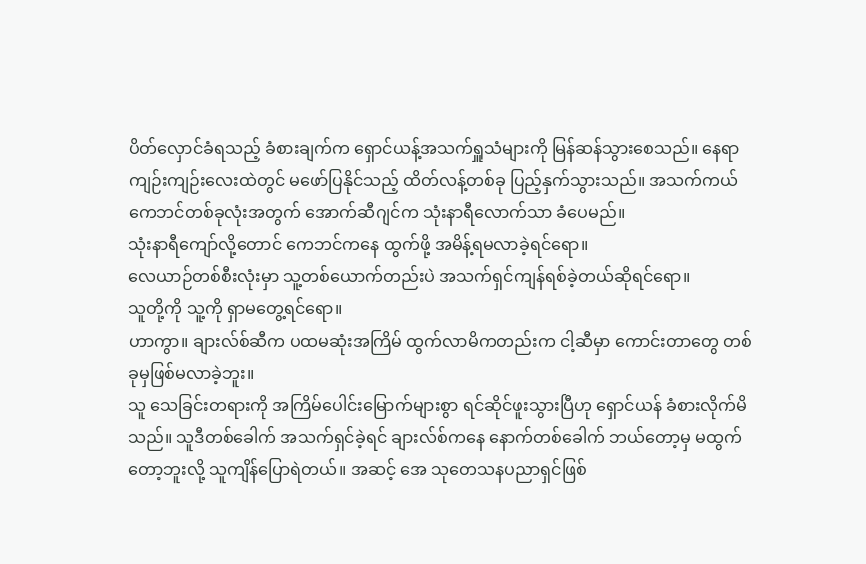ပိတ်လှောင်ခံရသည့် ခံစားချက်က ရှောင်ယန့်အသက်ရှူသံများကို မြန်ဆန်သွားစေသည်။ နေရာကျဉ်းကျဉ်းလေးထဲတွင် မဖော်ပြနိုင်သည့် ထိတ်လန့်တစ်ခု ပြည့်နှက်သွားသည်။ အသက်ကယ်ကေဘင်တစ်ခုလုံးအတွက် အောက်ဆီဂျင်က သုံးနာရီလောက်သာ ခံပေမည်။
သုံးနာရီကျော်လို့တောင် ကေဘင်ကနေ ထွက်ဖို့ အမိန့်ရမလာခဲ့ရင်ရော။
လေယာဉ်တစ်စီးလုံးမှာ သူ့တစ်ယောက်တည်းပဲ အသက်ရှင်ကျန်ရစ်ခဲ့တယ်ဆိုရင်ရော။
သူတို့ကို သူ့ကို ရှာမတွေ့ရင်ရော။
ဟာကွာ။ ချားလ်စ်ဆီက ပထမဆုံးအကြိမ် ထွက်လာမိကတည်းက ငါ့ဆီမှာ ကောင်းတာတွေ တစ်ခုမှဖြစ်မလာခဲ့ဘူး။
သူ သေခြင်းတရားကို အကြိမ်ပေါင်းမြောက်များစွာ ရင်ဆိုင်ဖူးသွားပြီဟု ရှောင်ယန် ခံစားလိုက်မိသည်။ သူဒီတစ်ခေါက် အသက်ရှင်ခဲ့ရင် ချားလ်စ်ကနေ နောက်တစ်ခေါက် ဘယ်တော့မှ မထွက်တော့ဘူးလို့ သူကျိန်ပြောရဲတယ်။ အဆင့် အေ သုတေသနပညာရှင်ဖြစ်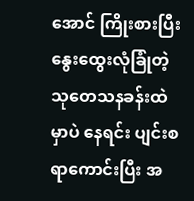အောင် ကြိုးစားပြီး နွေးထွေးလုံခြုံတဲ့ သုတေသနခန်းထဲမှာပဲ နေရင်း ပျင်းစရာကောင်းပြီး အ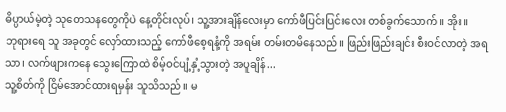ဓိပ္ပာယ်မဲ့တဲ့ သုတေသနတွေကိုပဲ နေ့တိုင်းလုပ်၊ သူ့အားချိန်လေးမှာ ကော်ဖီပြင်းပြင်းလေး တစ်ခွက်သောက်။ အိုး။
ဘုရားရေ သူ အခုတွင် လှော်ထားသည့် ကော်ဖီစေ့ရနံ့ကို အရမ်း တမ်းတမိနေသည်။ ဖြည်းဖြည်းချင်း စီးဝင်လာတဲ့ အရသာ၊ လက်ဖျားကနေ သွေးကြောထဲ စိမ့်ဝင်ပျံ့နှံ့သွားတဲ့ အပူချိန်...
သူ့စိတ်ကို ငြိမ်အောင်ထားရမှန်း သူသိသည်။ မ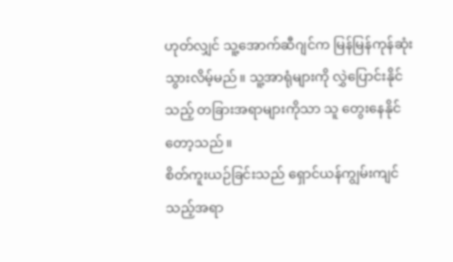ဟုတ်လျှင် သူ့အောက်ဆီဂျင်က မြန်မြန်ကုန်ဆုံးသွားလိမ့်မည်။ သူ့အာရုံများကို လွှဲပြောင်းနိုင်သည့် တခြားအရာများကိုသာ သူ တွေးနေနိုင်တော့သည်။
စိတ်ကူးယဉ်ခြင်းသည် ရှောင်ယန်ကျွမ်းကျင်သည့်အရာ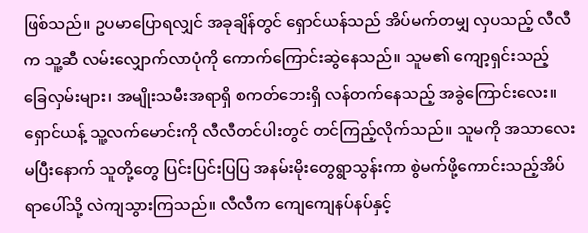ဖြစ်သည်။ ဥပမာပြောရလျှင် အခုချိန်တွင် ရှောင်ယန်သည် အိပ်မက်တမျှ လှပသည့် လီလီက သူ့ဆီ လမ်းလျှောက်လာပုံကို ကောက်ကြောင်းဆွဲနေသည်။ သူမ၏ ကျော့ရှင်းသည့် ခြေလှမ်းများ၊ အမျိုးသမီးအရာရှိ စကတ်ဘေးရှိ လန်တက်နေသည့် အခွဲကြောင်းလေး။ ရှောင်ယန့် သူ့လက်မောင်းကို လီလီတင်ပါးတွင် တင်ကြည့်လိုက်သည်။ သူမကို အသာလေးမပြီးနောက် သူတို့တွေ ပြင်းပြင်းပြပြ အနမ်းမိုးတွေရွာသွန်းကာ စွဲမက်ဖို့ကောင်းသည့်အိပ်ရာပေါ်သို့ လဲကျသွားကြသည်။ လီလီက ကျေကျေနပ်နပ်နှင့်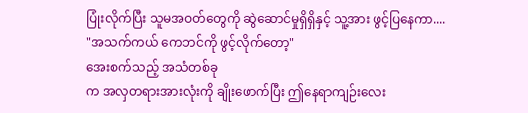ပြုံးလိုက်ပြီး သူမအဝတ်တွေကို ဆွဲဆောင်မှုရှိရှိနှင့် သူ့အား ဖွင့်ပြနေကာ....
"အသက်ကယ် ကေဘင်ကို ဖွင့်လိုက်တော့"
အေးစက်သည့် အသံတစ်ခု
က အလှတရားအားလုံးကို ချိုးဖောက်ပြီး ဤနေရာကျဉ်းလေး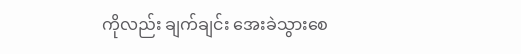ကိုလည်း ချက်ချင်း အေးခဲသွားစေ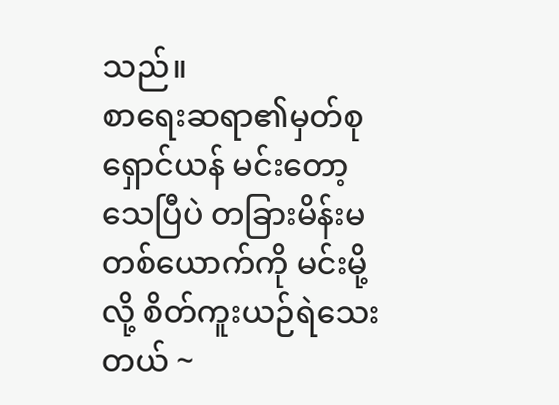သည်။
စာရေးဆရာ၏မှတ်စု
ရှောင်ယန် မင်းတော့ သေပြီပဲ တခြားမိန်းမတစ်ယောက်ကို မင်းမို့လို့ စိတ်ကူးယဉ်ရဲသေးတယ် ~